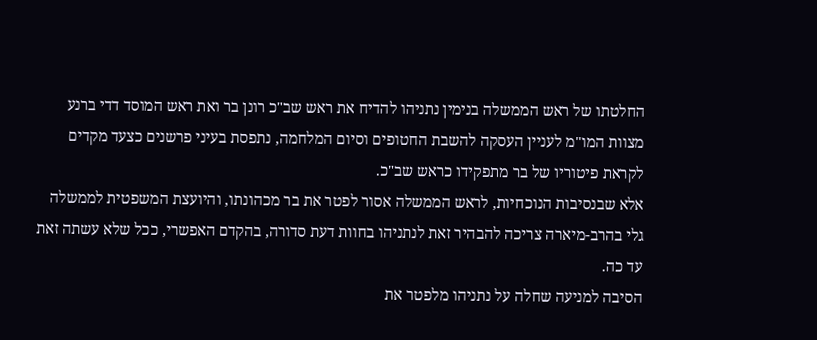החלטתו של ראש הממשלה בנימין נתניהו להדיח את ראש שב"כ רונן בר ואת ראש המוסד דדי ברנע מצוות המו"מ לעניין העסקה להשבת החטופים וסיום המלחמה, נתפסת בעיני פרשנים כצעד מקדים לקראת פיטוריו של בר מתפקידו כראש שב"כ.
אלא שבנסיבות הנוכחיות, לראש הממשלה אסור לפטר את בר מכהונתו, והיועצת המשפטית לממשלה גלי בהרב-מיארה צריכה להבהיר זאת לנתניהו בחוות דעת סדורה, בהקדם האפשרי, ככל שלא עשתה זאת עד כה.
הסיבה למניעה שחלה על נתניהו מלפטר את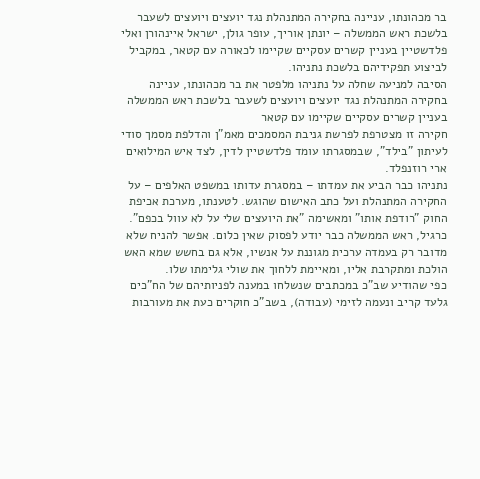בר מכהונתו, עניינה בחקירה המתנהלת נגד יועצים ויועצים לשעבר בלשכת ראש הממשלה – יונתן אוריך, עופר גולן, ישראל איינהורן ואלי פלדשטיין בעניין קשרים עסקיים שקיימו לכאורה עם קטאר, במקביל לביצוע תפקידיהם בלשכת נתניהו.
הסיבה למניעה שחלה על נתניהו מלפטר את בר מכהונתו, עניינה בחקירה המתנהלת נגד יועצים ויועצים לשעבר בלשכת ראש הממשלה בעניין קשרים עסקיים שקיימו עם קטאר
חקירה זו מצטרפת לפרשת גניבת המסמכים מאמ"ן והדלפת מסמך סודי לעיתון "בילד", שבמסגרתו עומד פלדשטיין לדין, לצד איש המילואים ארי רוזנפלד.
נתניהו כבר הביע את עמדתו – במסגרת עדותו במשפט האלפים – על החקירה המתנהלת ועל כתב האישום שהוגש. לטענתו, מערכת אכיפת החוק "רודפת אותו" ומאשימה "את היועצים שלי על לא עוול בכפם".
כרגיל, ראש הממשלה כבר יודע לפסוק שאין כלום. אפשר להניח שלא מדובר רק בעמדה ערכית מגוננת על אנשיו, אלא גם בחשש שמא האש הולכת ומתקרבת אליו, ומאיימת ללחוך את שולי גלימתו שלו.
כפי שהודיע שב"כ במכתבים שנשלחו במענה לפניותיהם של הח"כים גלעד קריב ונעמה לזימי (עבודה), בשב"כ חוקרים כעת את מעורבות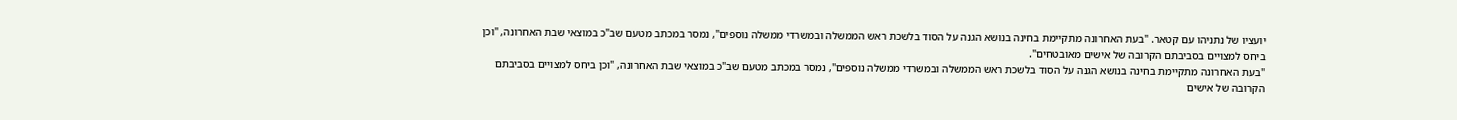יועציו של נתניהו עם קטאר. "בעת האחרונה מתקיימת בחינה בנושא הגנה על הסוד בלשכת ראש הממשלה ובמשרדי ממשלה נוספים", נמסר במכתב מטעם שב"כ במוצאי שבת האחרונה, "וכן ביחס למצויים בסביבתם הקרובה של אישים מאובטחים".
"בעת האחרונה מתקיימת בחינה בנושא הגנה על הסוד בלשכת ראש הממשלה ובמשרדי ממשלה נוספים", נמסר במכתב מטעם שב"כ במוצאי שבת האחרונה, "וכן ביחס למצויים בסביבתם הקרובה של אישים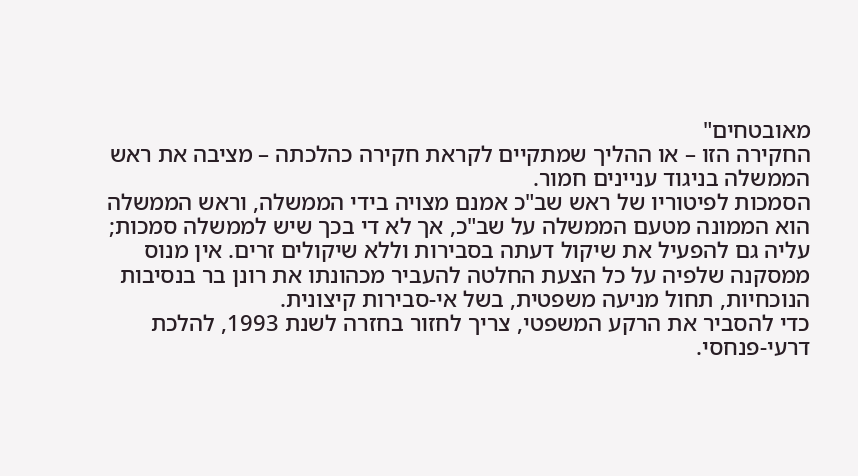מאובטחים"
החקירה הזו – או ההליך שמתקיים לקראת חקירה כהלכתה – מציבה את ראש הממשלה בניגוד עניינים חמור.
הסמכות לפיטוריו של ראש שב"כ אמנם מצויה בידי הממשלה, וראש הממשלה הוא הממונה מטעם הממשלה על שב"כ, אך לא די בכך שיש לממשלה סמכות; עליה גם להפעיל את שיקול דעתה בסבירות וללא שיקולים זרים. אין מנוס ממסקנה שלפיה על כל הצעת החלטה להעביר מכהונתו את רונן בר בנסיבות הנוכחיות, תחול מניעה משפטית, בשל אי-סבירות קיצונית.
כדי להסביר את הרקע המשפטי, צריך לחזור בחזרה לשנת 1993, להלכת דרעי-פנחסי.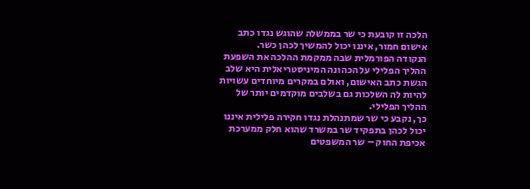הלכה זו קובעת כי שר בממשלה שהוגש נגדו כתב אישום חמור, איננו יכול להמשיך לכהן כשר.
הנקודה הפורמלית שבה ממקמת ההלכה את השפעת ההליך הפלילי על הכהונה המיניסטריאלית היא שלב הגשת כתב האישום, ואולם במקרים מיוחדים עשויות להיות לה השלכות גם בשלבים מוקדמים יותר של ההליך הפלילי.
כך, נקבע כי שר שמתנהלת נגדו חקירה פלילית איננו יכול לכהן בתפקיד שר במשרד שהוא חלק ממערכת אכיפת החוק – שר המשפטים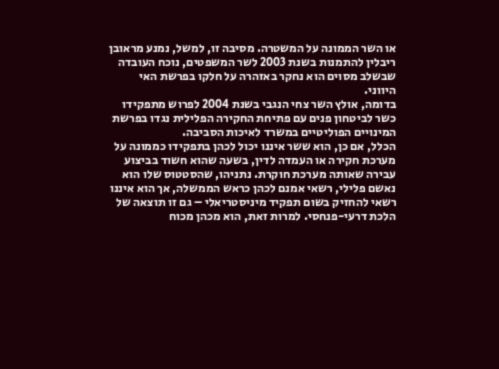או השר הממונה על המשטרה. מסיבה זו, למשל, נמנע מראובן ריבלין להתמנות בשנת 2003 לשר המשפטים, נוכח העובדה שבשלב מסוים הוא נחקר באזהרה על חלקו בפרשת האי היווני.
בדומה, אולץ השר צחי הנגבי בשנת 2004 לפרוש מתפקידו כשר לביטחון פנים עם פתיחת החקירה הפלילית נגדו בפרשת המינויים הפוליטיים במשרד לאיכות הסביבה.
הכלל, אם כן, הוא ששר איננו יכול לכהן בתפקידו כממונה על מערכת חקירה או העמדה לדין, בשעה שהוא חשוד בביצוע עבירה שאותה מערכת חוקרת. נתניהו, שהסטטוס שלו הוא נאשם פלילי, רשאי אמנם לכהן כראש הממשלה, אך הוא איננו רשאי להחזיק בשום תפקיד מיניסטריאלי – גם זו תוצאה של הלכת דרעי-פנחסי. למרות זאת, הוא מכהן מכוח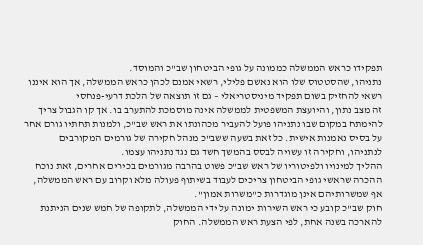תפקידו כראש הממשלה כממונה על גופי הביטחון שב"כ והמוסד.
נתניהו, שהסטטוס שלו הוא נאשם פלילי, רשאי אמנם לכהן כראש הממשלה, אך הוא איננו רשאי להחזיק בשום תפקיד מיניסטריאלי – גם זו תוצאה של הלכת דרעי-פנחסי
זה מצב נתון, והיועצת המשפטית לממשלה אינה מוסמכת להתערב בו. אך קו הגבול צריך להימתח במקום שבו נתניהו פועל להעביר מכהונתו את ראש שב"כ, ולמנות תחתיו גורם אחר על בסיס נאמנות אישית. כל זאת בשעה ששב"כ מנהל חקירה של גורמים המקורבים לנתניהו, וחקירה זו עשויה לבסס בהמשך חשד גם נגד נתניהו עצמו.
ההליך למינויו ולפיטוריו של ראש שב"כ פשוט בהרבה מגורמים בכירים אחרים, זאת נוכח ההכרה שראשי גופי הביטחון צריכים לעבוד בשיתוף פעולה מלא וקרוב עם ראש הממשלה, אף שמשרותיהם אינן מוגדרות כ"משרות אמון".
חוק שב"כ קובע כי ראש השירות ימונה על ידי הממשלה, לתקופה של חמש שנים הניתנת להארכה בשנה אחת, לפי הצעת ראש הממשלה. החוק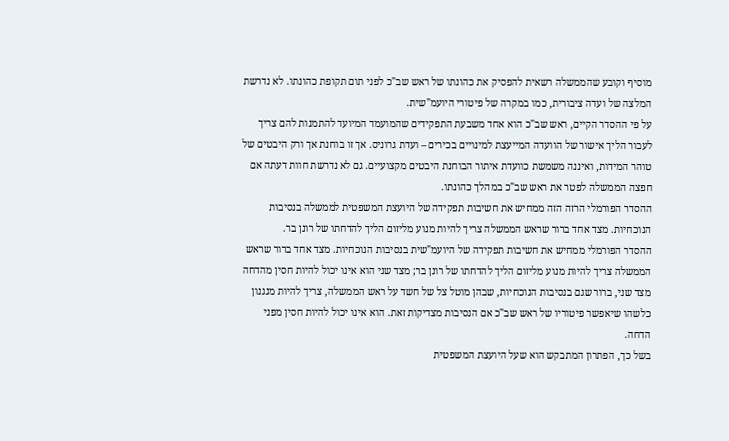מוסיף וקובע שהממשלה רשאית להפסיק את כהונתו של ראש שב"כ לפני תום תקופת כהונתו. לא נדרשת המלצה של ועדה ציבורית, כמו במקרה של פיטורי היועמ"שית.
על פי ההסדר הקיים, ראש שב"כ הוא אחד משבעת התפקידים שהמועמד המיועד להתמנות להם צריך לעבור הליך אישור של הוועדה המייעצת למינויים בכירים – ועדת גרוניס. אך זו בוחנת אך ורק היבטים של טוהר המידות, ואיננה משמשת כוועדת איתור הבוחנת היבטים מקצועיים. גם לא נדרשת חוות דעתה אם חפצה הממשלה לפטר את ראש שב"כ במהלך כהונתו.
ההסדר הפורמלי הרזה הזה ממחיש את חשיבות תפקידה של היועצת המשפטית לממשלה בנסיבות הנוכחיות. מצד אחד ברור שראש הממשלה צריך להיות מנוע מליזום הליך להדחתו של רונן בר.
ההסדר הפורמלי ממחיש את חשיבות תפקידה של היועמ"שית בנסיבות הנוכחיות. מצד אחד ברור שראש הממשלה צריך להיות מנוע מליזום הליך להדחתו של רונן בר; מצד שני הוא אינו יכול להיות חסין מהדחה
מצד שני, ברור שגם בנסיבות הנוכחיות, שבהן מוטל צל של חשד על ראש הממשלה, צריך להיות מנגנון כלשהו שיאפשר פיטוריו של ראש שב"כ אם הנסיבות מצדיקות זאת. הוא אינו יכול להיות חסין מפני הדחה.
בשל כך, הפתרון המתבקש הוא שעל היועצת המשפטית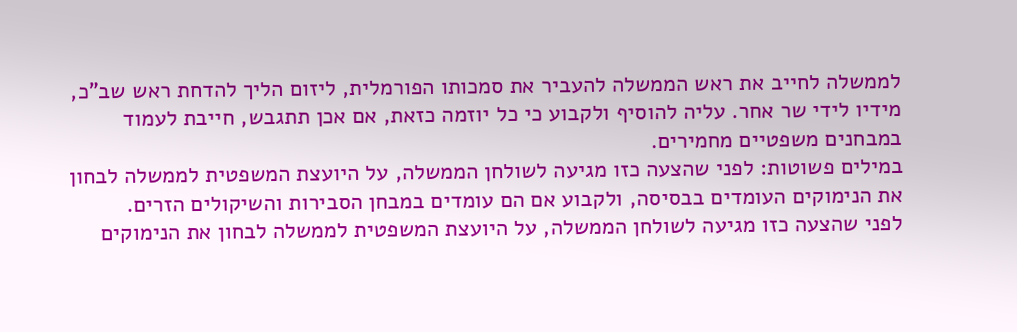לממשלה לחייב את ראש הממשלה להעביר את סמכותו הפורמלית, ליזום הליך להדחת ראש שב"כ, מידיו לידי שר אחר. עליה להוסיף ולקבוע כי כל יוזמה כזאת, אם אכן תתגבש, חייבת לעמוד במבחנים משפטיים מחמירים.
במילים פשוטות: לפני שהצעה כזו מגיעה לשולחן הממשלה, על היועצת המשפטית לממשלה לבחון את הנימוקים העומדים בבסיסה, ולקבוע אם הם עומדים במבחן הסבירות והשיקולים הזרים.
לפני שהצעה כזו מגיעה לשולחן הממשלה, על היועצת המשפטית לממשלה לבחון את הנימוקים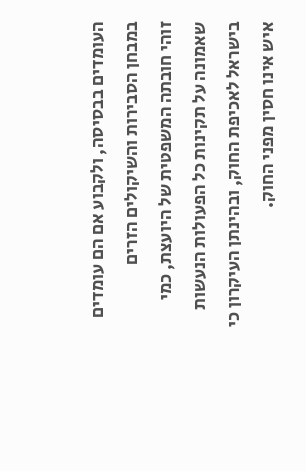העומדים בבסיסה, ולקבוע אם הם עומדים במבחן הסבירות והשיקולים הזרים
זוהי חובתה המשפטית של היועצת, כמי שאמונה על תקינות כל הפעולות הנעשות בישראל לאכיפת החוק, ובהינתן העיקרון כי איש אינו חסין מפני החוק.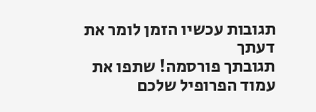תגובות עכשיו הזמן לומר את דעתך
תגובתך פורסמה! שתפו את עמוד הפרופיל שלכם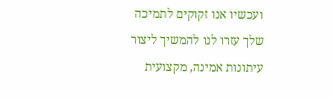ועכשיו אנו זקוקים לתמיכה שלך עזרו לנו להמשיך ליצור עיתונות אמינה, מקצועית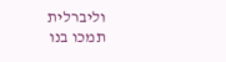וליברלית
תמכו בנו